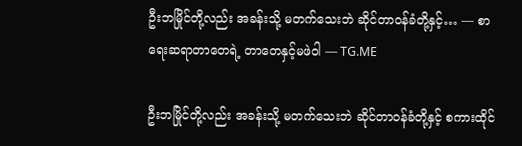ဦးဘမြိုင်တို့လည်း အခန်းသို့ မတက်သေးဘဲ ဆိုင်တာဝန်ခံတို့နှင့်… — စာရေးဆရာတာတေရဲ့ တာတေနှင့်မဖဲဝါ — TG.ME

ဦးဘမြိုင်တို့လည်း အခန်းသို့ မတက်သေးဘဲ ဆိုင်တာဝန်ခံတို့နှင့် စကားထိုင်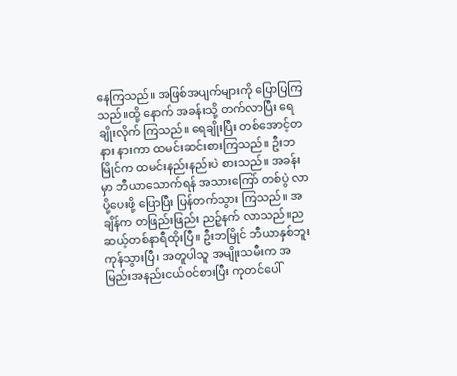နေကြသည်။ အဖြစ်အပျက်များကို ပြောပြကြသည်။ထို့ နောက် အခန်းသို့ တက်လာပြီး ရေချိုးလိုက် ကြသည်။ ရေချိုးပြီး တစ်အောင့်တနား နားကာ ထမင်းဆင်းစားကြသည်။ ဦးဘမြိုင်က ထမင်းနည်းနည်းပဲ စားသည်။ အခန်းမှာ ဘီယာသောက်ရန် အသားကြော် တစ်ပွဲ လာပို့ပေးဖို့ ပြောပြီး ပြန်တက်သွား ကြသည်။ အချိန်က တဖြည်းဖြည်း ညဉ့်နက် လာသည်။ညဆယ့်တစ်နာရီထိုးပြီ။ ဦးဘမြိုင် ဘီယာနှစ်ဘူးကုန်သွားပြီ၊ အတူပါသူ အမျိုးသမီးက အမြည်းအနည်းငယ်ဝင်စားပြီး ကုတင်ပေါ်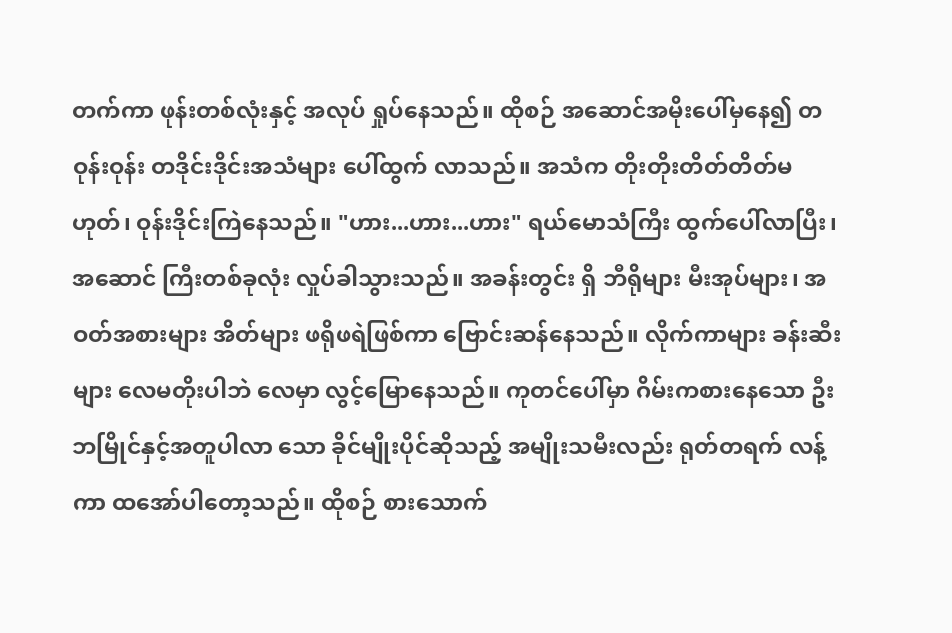တက်ကာ ဖုန်းတစ်လုံးနှင့် အလုပ် ရှုပ်နေသည်။ ထိုစဉ် အဆောင်အမိုးပေါ်မှနေ၍ တဝုန်းဝုန်း တဒိုင်းဒိုင်းအသံများ ပေါ်ထွက် လာသည်။ အသံက တိုးတိုးတိတ်တိတ်မဟုတ်၊ ဝုန်းဒိုင်းကြဲနေသည်။ "ဟား...ဟား...ဟား" ရယ်မောသံကြီး ထွက်ပေါ်လာပြီး၊ အဆောင် ကြီးတစ်ခုလုံး လှုပ်ခါသွားသည်။ အခန်းတွင်း ရှိ ဘီရိုများ မီးအုပ်များ၊ အဝတ်အစားများ အိတ်များ ဖရိုဖရဲဖြစ်ကာ ဗြောင်းဆန်နေသည်။ လိုက်ကာများ ခန်းဆီးများ လေမတိုးပါဘဲ လေမှာ လွင့်မြောနေသည်။ ကုတင်ပေါ်မှာ ဂိမ်းကစားနေသော ဦးဘမြိုင်နှင့်အတူပါလာ သော ခိုင်မျိုးပိုင်ဆိုသည့် အမျိုးသမီးလည်း ရုတ်တရက် လန့်ကာ ထအော်ပါတော့သည်။ ထိုစဉ် စားသောက်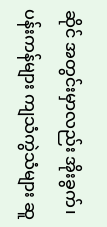ဆိုင် အတွင်းမှာလည်း အိုးခွက်၊ ပန်းကန်များ ကျသံကွဲသံများ ဆူ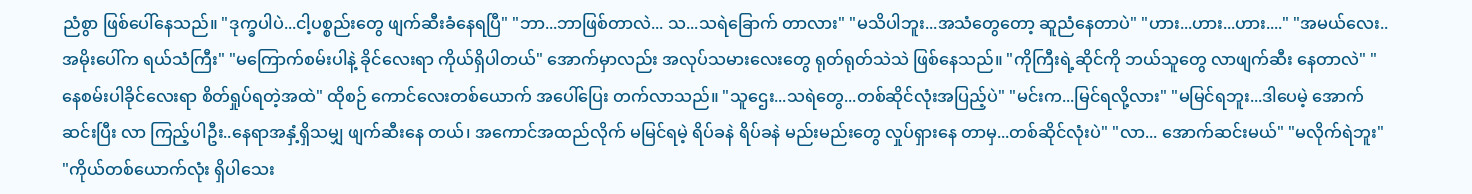ညံစွာ ဖြစ်ပေါ်နေသည်။ "ဒုက္ခပါပဲ...ငါ့ပစ္စည်းတွေ ဖျက်ဆီးခံနေရပြီ" "ဘာ...ဘာဖြစ်တာလဲ... သ...သရဲခြောက် တာလား" "မသိပါဘူး...အသံတွေတော့ ဆူညံနေတာပဲ" "ဟား...ဟား...ဟား...." "အမယ်လေး..အမိုးပေါ်က ရယ်သံကြီး" "မကြောက်စမ်းပါနဲ့ ခိုင်လေးရာ ကိုယ်ရှိပါတယ်" အောက်မှာလည်း အလုပ်သမားလေးတွေ ရုတ်ရုတ်သဲသဲ ဖြစ်နေသည်။ "ကိုကြီးရဲ့ဆိုင်ကို ဘယ်သူတွေ လာဖျက်ဆီး နေတာလဲ" "နေစမ်းပါခိုင်လေးရာ စိတ်ရှုပ်ရတဲ့အထဲ" ထိုစဉ် ကောင်လေးတစ်ယောက် အပေါ်ပြေး တက်လာသည်။ "သူဌေး...သရဲတွေ...တစ်ဆိုင်လုံးအပြည့်ပဲ" "မင်းက...မြင်ရလို့လား" "မမြင်ရဘူး...ဒါပေမဲ့ အောက်ဆင်းပြီး လာ ကြည့်ပါဦး..နေရာအနှံ့ရှိသမျှ ဖျက်ဆီးနေ တယ်၊ အကောင်အထည်လိုက် မမြင်ရမဲ့ ရိပ်ခနဲ ရိပ်ခနဲ မည်းမည်းတွေ လှုပ်ရှားနေ တာမှ...တစ်ဆိုင်လုံးပဲ" "လာ... အောက်ဆင်းမယ်" "မလိုက်ရဲဘူး" "ကိုယ်တစ်ယောက်လုံး ရှိပါသေး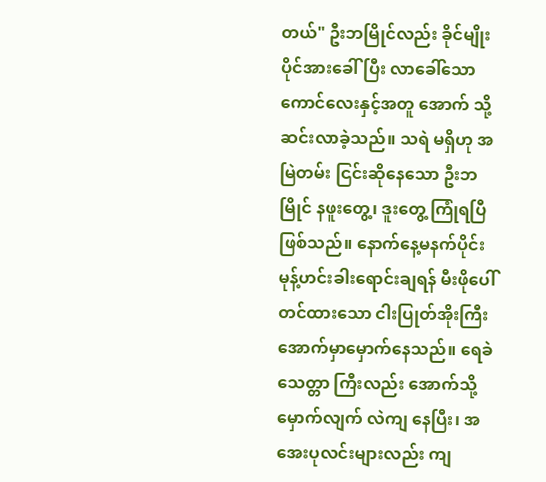တယ်" ဦးဘမြိုင်လည်း ခိုင်မျိုးပိုင်အားခေါ်ပြီး လာခေါ်သော ကောင်လေးနှင့်အတူ အောက် သို့ဆင်းလာခဲ့သည်။ သရဲ မရှိဟု အမြဲတမ်း ငြင်းဆိုနေသော ဦးဘမြိုင် နဖူးတွေ့၊ ဒူးတွေ့ ကြုံရပြီဖြစ်သည်။ နောက်နေ့မနက်ပိုင်း မုန့်ဟင်းခါးရောင်းချရန် မီးဖိုပေါ်တင်ထားသော ငါးပြုတ်အိုးကြီး အောက်မှာမှောက်နေသည်။ ရေခဲသေတ္တာ ကြီးလည်း အောက်သို့မှောက်လျက် လဲကျ နေပြီး၊ အအေးပုလင်းများလည်း ကျ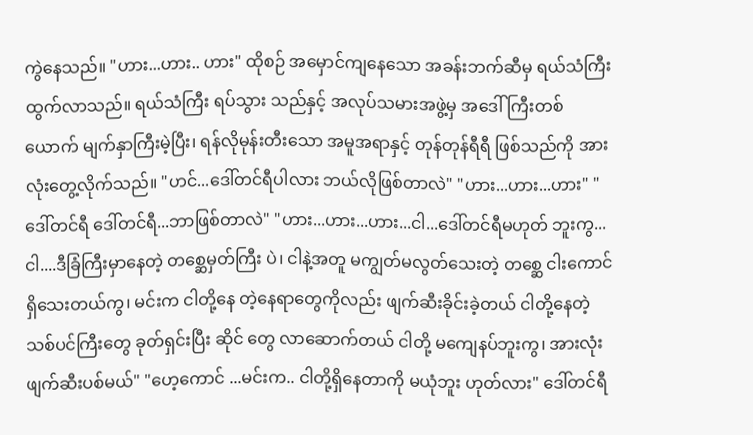ကွဲနေသည်။ "ဟား...ဟား.. ဟား" ထိုစဉ် အမှောင်ကျနေသော အခန်းဘက်ဆီမှ ရယ်သံကြီးထွက်လာသည်။ ရယ်သံကြီး ရပ်သွား သည်နှင့် အလုပ်သမားအဖွဲ့မှ အဒေါ်ကြီးတစ် ယောက် မျက်နှာကြီးမဲ့ပြီး၊ ရန်လိုမုန်းတီးသော အမူအရာနှင့် တုန်တုန်ရီရီ ဖြစ်သည်ကို အားလုံးတွေ့လိုက်သည်။ "ဟင်...ဒေါ်တင်ရီပါလား ဘယ်လိုဖြစ်တာလဲ" "ဟား...ဟား...ဟား" "ဒေါ်တင်ရီ ဒေါ်တင်ရီ...ဘာဖြစ်တာလဲ" "ဟား...ဟား...ဟား...ငါ...ဒေါ်တင်ရီမဟုတ် ဘူးကွ...ငါ....ဒီခြံကြီးမှာနေတဲ့ တစ္ဆေမှတ်ကြီး ပဲ၊ ငါနဲ့အတူ မကျွတ်မလွတ်သေးတဲ့ တစ္ဆေ ငါးကောင် ရှိသေးတယ်ကွ၊ မင်းက ငါတို့နေ တဲ့နေရာတွေကိုလည်း ဖျက်ဆီးခိုင်းခဲ့တယ် ငါတို့နေတဲ့ သစ်ပင်ကြီးတွေ ခုတ်ရှင်းပြီး ဆိုင် တွေ လာဆောက်တယ် ငါတို့ မကျေနပ်ဘူးကွ၊ အားလုံးဖျက်ဆီးပစ်မယ်" "ဟေ့ကောင် ...မင်းက.. ငါတို့ရှိနေတာကို မယုံဘူး ဟုတ်လား" ဒေါ်တင်ရီ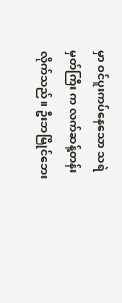မှာ ဝင်ပူးကပ်နေသော သရဲမှတ်ကြီး က လက်ဆန့်တန်းလိုက်သည်။ ဦးဘမြိုင်ဘေး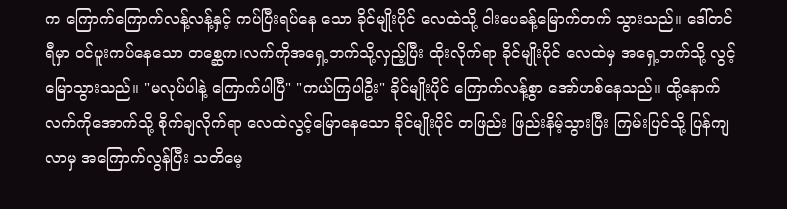က ကြောက်ကြောက်လန့်လန့်နှင့် ကပ်ပြီးရပ်နေ သော ခိုင်မျိုးပိုင် လေထဲသို့ ငါးပေခန့်မြောက်တက် သွားသည်။ ဒေါ်တင်ရီမှာ ဝင်ပူးကပ်နေသော တစ္ဆေက၊လက်ကိုအရှေ့ဘက်သို့လှည့်ပြီး ထိုးလိုက်ရာ ခိုင်မျိုးပိုင် လေထဲမှ အရှေ့ဘက်သို့ လွင့်မြောသွားသည်။ "မလုပ်ပါနဲ့ ကြောက်ပါပြီ" "ကယ်ကြပါဦး" ခိုင်မျိုးပိုင် ကြောက်လန့်စွာ အော်ဟစ်နေသည်။ ထို့နောက် လက်ကိုအောက်သို့ စိုက်ချလိုက်ရာ လေထဲလွင့်မြောနေသော ခိုင်မျိုးပိုင် တဖြည်း ဖြည်းနိမ့်သွားပြီး ကြမ်းပြင်သို့ ပြန်ကျလာမှ အကြောက်လွန်ပြီး သတိမေ့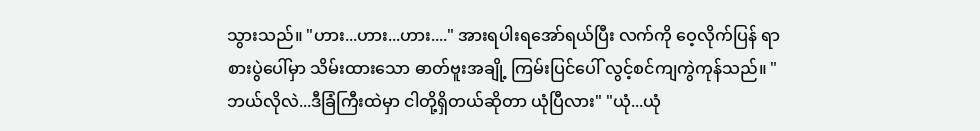သွားသည်။ "ဟား...ဟား...ဟား...." အားရပါးရအော်ရယ်ပြီး လက်ကို ဝေ့လိုက်ပြန် ရာ စားပွဲပေါ်မှာ သိမ်းထားသော ဓာတ်ဗူးအချို့ ကြမ်းပြင်ပေါ် လွင့်စင်ကျကွဲကုန်သည်။ "ဘယ်လိုလဲ...ဒီခြံကြီးထဲမှာ ငါတို့ရှိတယ်ဆိုတာ ယုံပြီလား" "ယုံ...ယုံ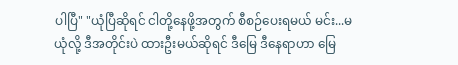ပါပြီ" "ယုံပြီဆိုရင် ငါတို့နေဖို့အတွက် စီစဉ်ပေးရမယ် မင်း...မယုံလို့ ဒီအတိုင်းပဲ ထားဦးမယ်ဆိုရင် ဒီမြေ ဒီနေရာဟာ မြေ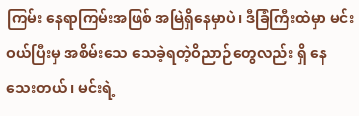ကြမ်း နေရာကြမ်းအဖြစ် အမြဲရှိနေမှာပဲ၊ ဒီခြံကြီးထဲမှာ မင်းဝယ်ပြီးမှ အစိမ်းသေ သေခဲ့ရတဲ့ဝိညာဉ်တွေလည်း ရှိ နေသေးတယ်၊ မင်းရဲ့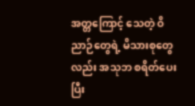အတ္တကြောင့် သေတဲ့ ဝိညာဉ်တွေရဲ့ မိသားစုတွေလည်း အသုဘ စရိတ်ပေးပြီး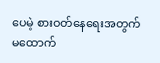ပေမဲ့ စားဝတ်နေရေးအတွက် မထောက်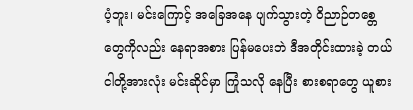ပံ့ဘူး၊ မင်းကြောင့် အခြေအနေ ပျက်သွားတဲ့ ဝိညာဉ်တစ္တေတွေကိုလည်း နေရာအစား ပြန်မပေးဘဲ ဒီအတိုင်းထားခဲ့ တယ် ငါတို့အားလုံး မင်းဆိုင်မှာ ကြုံသလို နေပြီး စားစရာတွေ ယူစား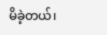မိခဲ့တယ်၊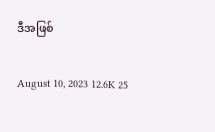ဒီအဖြစ်

August 10, 2023 12.6K 25